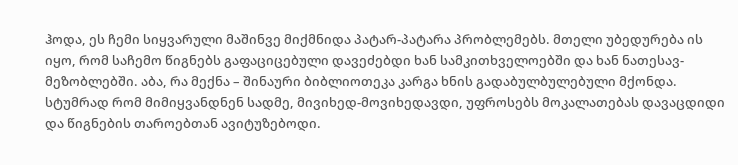ჰოდა, ეს ჩემი სიყვარული მაშინვე მიქმნიდა პატარ-პატარა პრობლემებს. მთელი უბედურება ის იყო, რომ საჩემო წიგნებს გაფაციცებული დავეძებდი ხან სამკითხველოებში და ხან ნათესავ-მეზობლებში. აბა, რა მექნა – შინაური ბიბლიოთეკა კარგა ხნის გადაბულბულებული მქონდა.
სტუმრად რომ მიმიყვანდნენ სადმე, მივიხედ-მოვიხედავდი, უფროსებს მოკალათებას დავაცდიდი და წიგნების თაროებთან ავიტუზებოდი.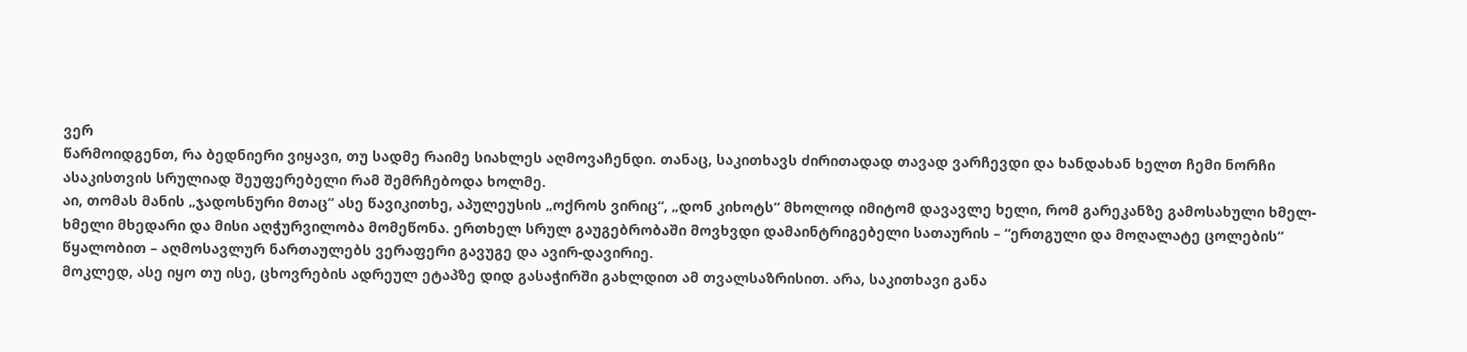ვერ
წარმოიდგენთ, რა ბედნიერი ვიყავი, თუ სადმე რაიმე სიახლეს აღმოვაჩენდი. თანაც, საკითხავს ძირითადად თავად ვარჩევდი და ხანდახან ხელთ ჩემი ნორჩი ასაკისთვის სრულიად შეუფერებელი რამ შემრჩებოდა ხოლმე.
აი, თომას მანის „ჯადოსნური მთაც“ ასე წავიკითხე, აპულეუსის „ოქროს ვირიც“, „დონ კიხოტს“ მხოლოდ იმიტომ დავავლე ხელი, რომ გარეკანზე გამოსახული ხმელ-ხმელი მხედარი და მისი აღჭურვილობა მომეწონა. ერთხელ სრულ გაუგებრობაში მოვხვდი დამაინტრიგებელი სათაურის – “ერთგული და მოღალატე ცოლების“ წყალობით – აღმოსავლურ ნართაულებს ვერაფერი გავუგე და ავირ-დავირიე.
მოკლედ, ასე იყო თუ ისე, ცხოვრების ადრეულ ეტაპზე დიდ გასაჭირში გახლდით ამ თვალსაზრისით. არა, საკითხავი განა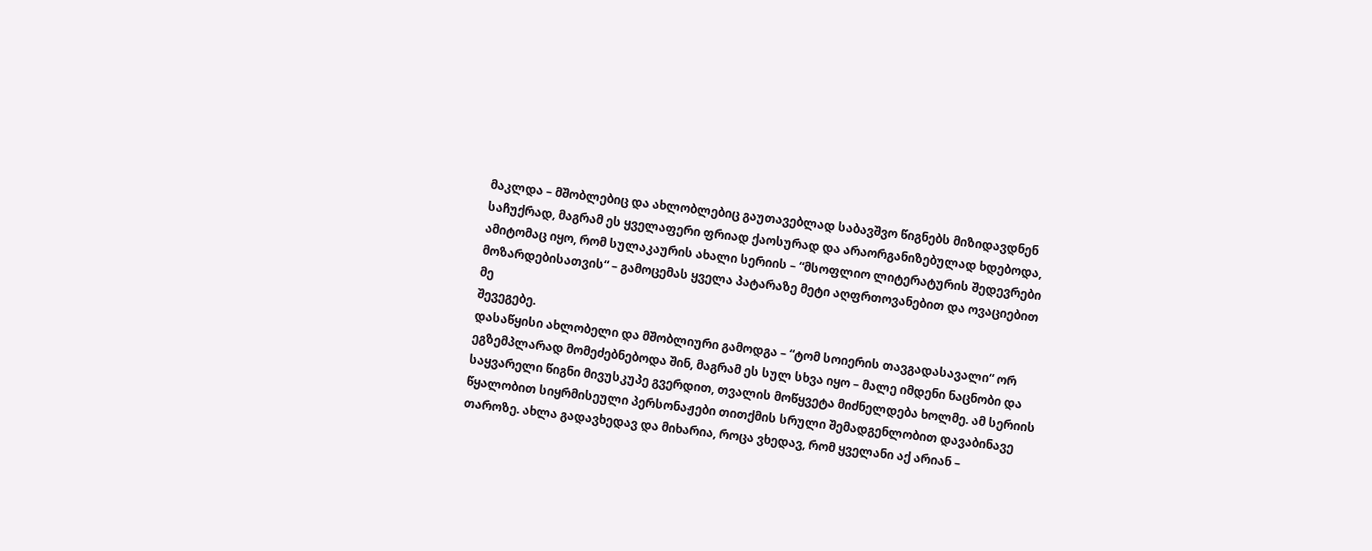მაკლდა – მშობლებიც და ახლობლებიც გაუთავებლად საბავშვო წიგნებს მიზიდავდნენ საჩუქრად, მაგრამ ეს ყველაფერი ფრიად ქაოსურად და არაორგანიზებულად ხდებოდა, ამიტომაც იყო, რომ სულაკაურის ახალი სერიის – “მსოფლიო ლიტერატურის შედევრები მოზარდებისათვის“ – გამოცემას ყველა პატარაზე მეტი აღფრთოვანებით და ოვაციებით მე
შევეგებე.
დასაწყისი ახლობელი და მშობლიური გამოდგა – “ტომ სოიერის თავგადასავალი“ ორ ეგზემპლარად მომეძებნებოდა შინ, მაგრამ ეს სულ სხვა იყო – მალე იმდენი ნაცნობი და საყვარელი წიგნი მივუსკუპე გვერდით, თვალის მოწყვეტა მიძნელდება ხოლმე. ამ სერიის წყალობით სიყრმისეული პერსონაჟები თითქმის სრული შემადგენლობით დავაბინავე თაროზე. ახლა გადავხედავ და მიხარია, როცა ვხედავ, რომ ყველანი აქ არიან –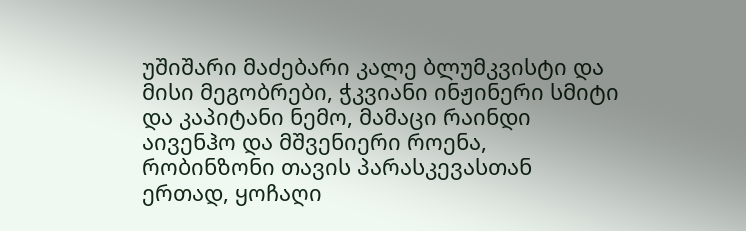უშიშარი მაძებარი კალე ბლუმკვისტი და მისი მეგობრები, ჭკვიანი ინჟინერი სმიტი და კაპიტანი ნემო, მამაცი რაინდი აივენჰო და მშვენიერი როენა, რობინზონი თავის პარასკევასთან ერთად, ყოჩაღი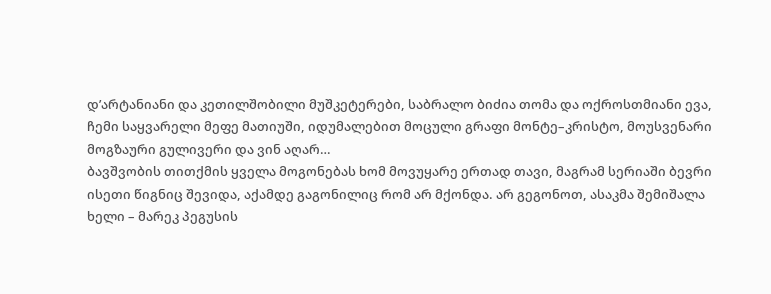დ’არტანიანი და კეთილშობილი მუშკეტერები, საბრალო ბიძია თომა და ოქროსთმიანი ევა, ჩემი საყვარელი მეფე მათიუში, იდუმალებით მოცული გრაფი მონტე–კრისტო, მოუსვენარი მოგზაური გულივერი და ვინ აღარ…
ბავშვობის თითქმის ყველა მოგონებას ხომ მოვუყარე ერთად თავი, მაგრამ სერიაში ბევრი ისეთი წიგნიც შევიდა, აქამდე გაგონილიც რომ არ მქონდა. არ გეგონოთ, ასაკმა შემიშალა ხელი – მარეკ პეგუსის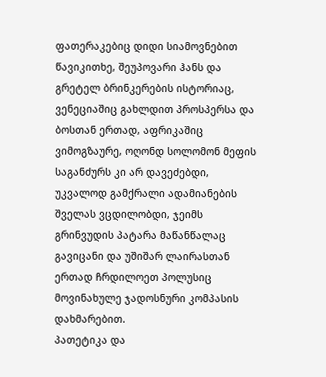ფათერაკებიც დიდი სიამოვნებით
წავიკითხე, შეუპოვარი ჰანს და გრეტელ ბრინკერების ისტორიაც, ვენეციაშიც გახლდით პროსპერსა და ბოსთან ერთად, აფრიკაშიც ვიმოგზაურე, ოღონდ სოლომონ მეფის საგანძურს კი არ დავეძებდი, უკვალოდ გამქრალი ადამიანების შველას ვცდილობდი, ჯეიმს გრინვუდის პატარა მაწანწალაც გავიცანი და უშიშარ ლაირასთან ერთად ჩრდილოეთ პოლუსიც მოვინახულე ჯადოსნური კომპასის დახმარებით.
პათეტიკა და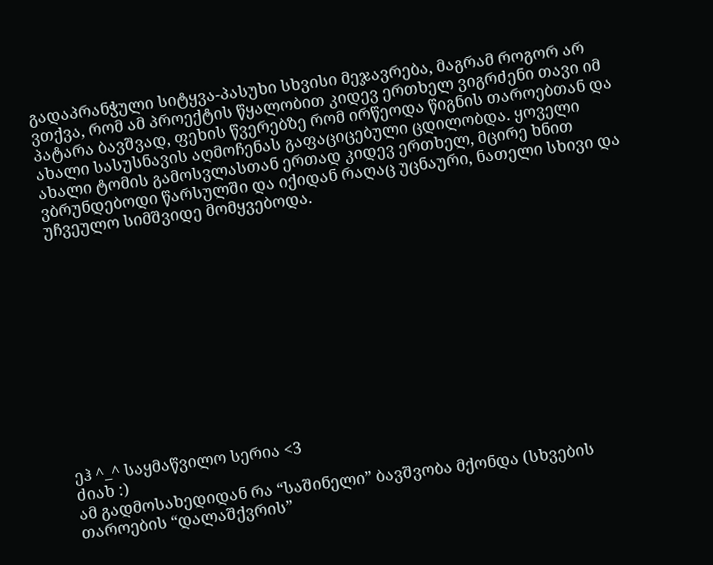გადაპრანჭული სიტყვა-პასუხი სხვისი მეჯავრება, მაგრამ როგორ არ ვთქვა, რომ ამ პროექტის წყალობით კიდევ ერთხელ ვიგრძენი თავი იმ პატარა ბავშვად, ფეხის წვერებზე რომ ირწეოდა წიგნის თაროებთან და ახალი სასუსნავის აღმოჩენას გაფაციცებული ცდილობდა. ყოველი ახალი ტომის გამოსვლასთან ერთად კიდევ ერთხელ, მცირე ხნით ვბრუნდებოდი წარსულში და იქიდან რაღაც უცნაური, ნათელი სხივი და უჩვეულო სიმშვიდე მომყვებოდა.












ეჰ ^_^ საყმაწვილო სერია <3
ძიახ :)
ამ გადმოსახედიდან რა “საშინელი” ბავშვობა მქონდა (სხვების თაროების “დალაშქვრის”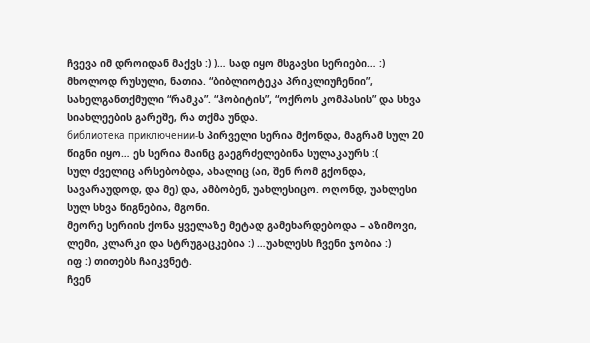ჩვევა იმ დროიდან მაქვს :) )… სად იყო მსგავსი სერიები… :)
მხოლოდ რუსული, ნათია. “ბიბლიოტეკა პრიკლიუჩენიი”, სახელგანთქმული “რამკა”. “ჰობიტის”, “ოქროს კომპასის” და სხვა სიახლეების გარეშე, რა თქმა უნდა.
библиотека приключении-ს პირველი სერია მქონდა, მაგრამ სულ 20 წიგნი იყო… ეს სერია მაინც გაეგრძელებინა სულაკაურს :(
სულ ძველიც არსებობდა, ახალიც (აი, შენ რომ გქონდა, სავარაუდოდ, და მე) და, ამბობენ, უახლესიცო. ოღონდ, უახლესი სულ სხვა წიგნებია, მგონი.
მეორე სერიის ქონა ყველაზე მეტად გამეხარდებოდა – აზიმოვი, ლემი, კლარკი და სტრუგაცკებია :) …უახლესს ჩვენი ჯობია :)
იფ :) თითებს ჩაიკვნეტ.
ჩვენ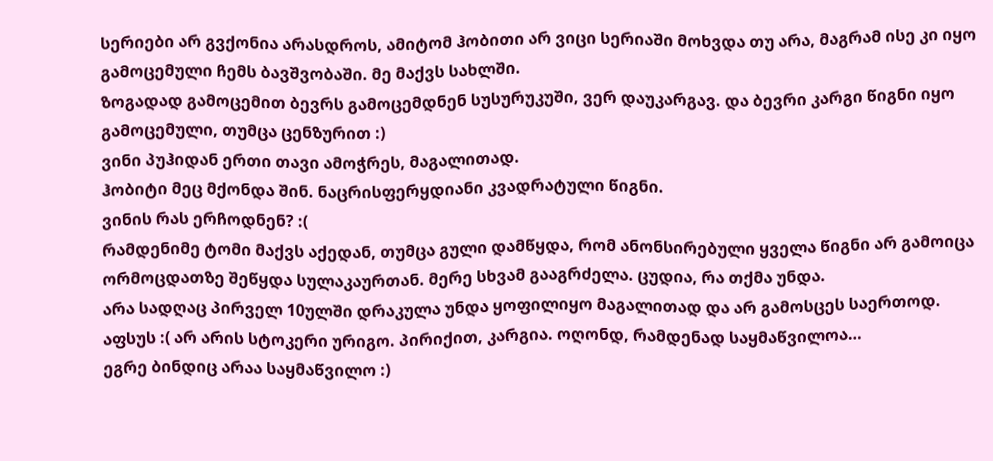სერიები არ გვქონია არასდროს, ამიტომ ჰობითი არ ვიცი სერიაში მოხვდა თუ არა, მაგრამ ისე კი იყო გამოცემული ჩემს ბავშვობაში. მე მაქვს სახლში.
ზოგადად გამოცემით ბევრს გამოცემდნენ სუსურუკუში, ვერ დაუკარგავ. და ბევრი კარგი წიგნი იყო გამოცემული, თუმცა ცენზურით :)
ვინი პუჰიდან ერთი თავი ამოჭრეს, მაგალითად.
ჰობიტი მეც მქონდა შინ. ნაცრისფერყდიანი კვადრატული წიგნი.
ვინის რას ერჩოდნენ? :(
რამდენიმე ტომი მაქვს აქედან, თუმცა გული დამწყდა, რომ ანონსირებული ყველა წიგნი არ გამოიცა
ორმოცდათზე შეწყდა სულაკაურთან. მერე სხვამ გააგრძელა. ცუდია, რა თქმა უნდა.
არა სადღაც პირველ 10ულში დრაკულა უნდა ყოფილიყო მაგალითად და არ გამოსცეს საერთოდ.
აფსუს :( არ არის სტოკერი ურიგო. პირიქით, კარგია. ოღონდ, რამდენად საყმაწვილოა…
ეგრე ბინდიც არაა საყმაწვილო :)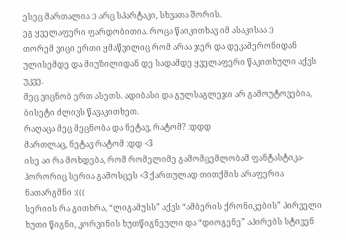ესეც მართალია :) არც სპარტაკი, სხვათა შორის.
ეგ ყველაფერი ფარდობითია. როცა წაიკითხავ იმ ასაკისაა :)
თორემ ვიცი ერთი ყმაწვილიც რომ არაა ჯერ და დეკამერონიდან ულისემდე და მიუზილიდან დე სადამდე ყველაფერი წაკითხული აქვს უკვე.
მეც ვიცნობ ერთ ასეთს. ადიბასი და გულსაგლეჯი არ გამოუტოვებია, ბისეტი ძლივს წავაკითხეთ.
რაღაცა მეც მეცნობა და ნეტავ, რატომ? :დდდ
მართლაც, ნეტავ რატომ :დდ <3
ისე აი რა მოხდება, რომ რომელიმე გამომცემლობამ ფანტასტიკა-ჰორორიც სერია გამოსცეს <3 ქართულად თითქმის არაფერია ნათარგმნი :(((
სერიის რა გითხრა, “ლიგამუსს” აქვს “ამბერის ქრონიკების” პირველი ხუთი წიგნი, კორვინის ხუთწიგნეული და “დიოგენე” აპირებს სტივენ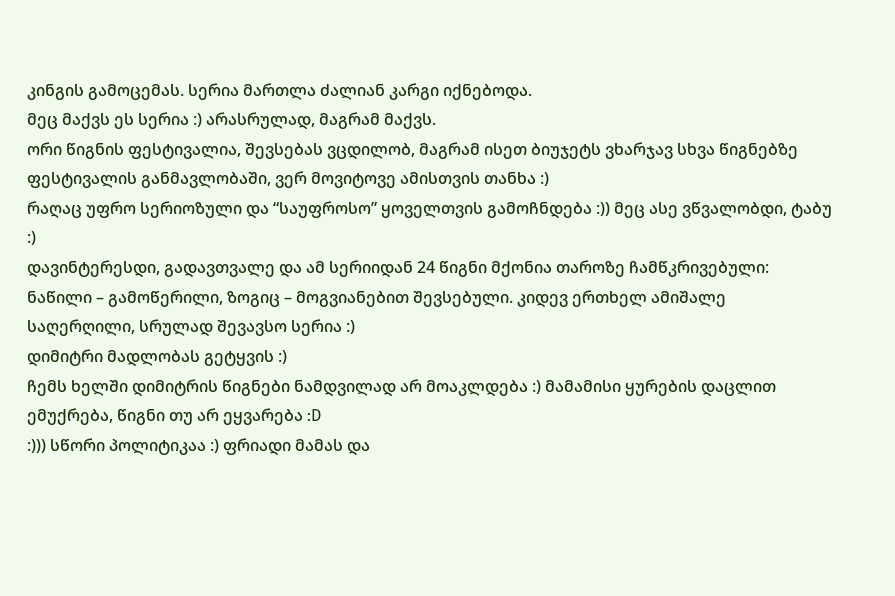კინგის გამოცემას. სერია მართლა ძალიან კარგი იქნებოდა.
მეც მაქვს ეს სერია :) არასრულად, მაგრამ მაქვს.
ორი წიგნის ფესტივალია, შევსებას ვცდილობ, მაგრამ ისეთ ბიუჯეტს ვხარჯავ სხვა წიგნებზე ფესტივალის განმავლობაში, ვერ მოვიტოვე ამისთვის თანხა :)
რაღაც უფრო სერიოზული და “საუფროსო” ყოველთვის გამოჩნდება :)) მეც ასე ვწვალობდი, ტაბუ :)
დავინტერესდი, გადავთვალე და ამ სერიიდან 24 წიგნი მქონია თაროზე ჩამწკრივებული: ნაწილი – გამოწერილი, ზოგიც – მოგვიანებით შევსებული. კიდევ ერთხელ ამიშალე საღერღილი, სრულად შევავსო სერია :)
დიმიტრი მადლობას გეტყვის :)
ჩემს ხელში დიმიტრის წიგნები ნამდვილად არ მოაკლდება :) მამამისი ყურების დაცლით ემუქრება, წიგნი თუ არ ეყვარება :D
:))) სწორი პოლიტიკაა :) ფრიადი მამას და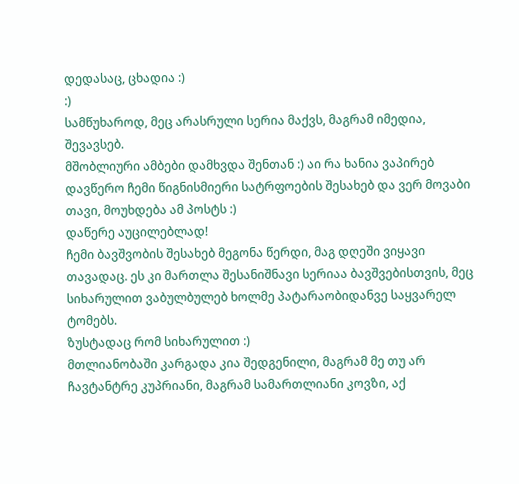დედასაც, ცხადია :)
:)
სამწუხაროდ, მეც არასრული სერია მაქვს, მაგრამ იმედია, შევავსებ.
მშობლიური ამბები დამხვდა შენთან :) აი რა ხანია ვაპირებ დავწერო ჩემი წიგნისმიერი სატრფოების შესახებ და ვერ მოვაბი თავი, მოუხდება ამ პოსტს :)
დაწერე აუცილებლად!
ჩემი ბავშვობის შესახებ მეგონა წერდი, მაგ დღეში ვიყავი თავადაც. ეს კი მართლა შესანიშნავი სერიაა ბავშვებისთვის, მეც სიხარულით ვაბულბულებ ხოლმე პატარაობიდანვე საყვარელ ტომებს.
ზუსტადაც რომ სიხარულით :)
მთლიანობაში კარგადა კია შედგენილი, მაგრამ მე თუ არ ჩავტანტრე კუპრიანი, მაგრამ სამართლიანი კოვზი, აქ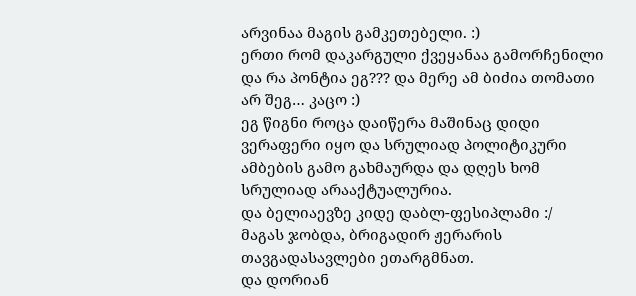არვინაა მაგის გამკეთებელი. :)
ერთი რომ დაკარგული ქვეყანაა გამორჩენილი და რა პონტია ეგ??? და მერე ამ ბიძია თომათი არ შეგ… კაცო :)
ეგ წიგნი როცა დაიწერა მაშინაც დიდი ვერაფერი იყო და სრულიად პოლიტიკური ამბების გამო გახმაურდა და დღეს ხომ სრულიად არააქტუალურია.
და ბელიაევზე კიდე დაბლ-ფესიპლამი :/
მაგას ჯობდა, ბრიგადირ ჟერარის თავგადასავლები ეთარგმნათ.
და დორიან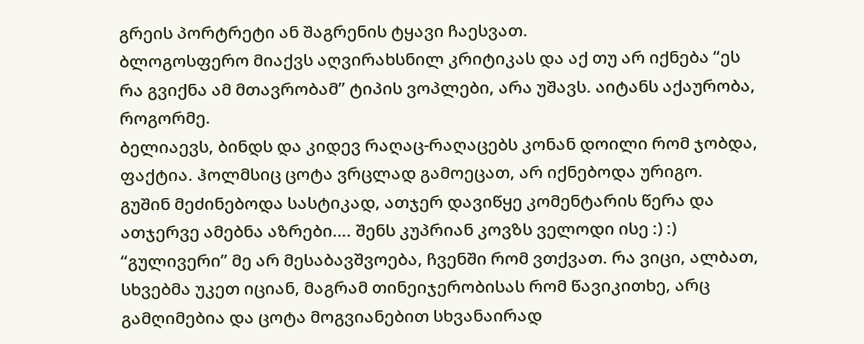გრეის პორტრეტი ან შაგრენის ტყავი ჩაესვათ.
ბლოგოსფერო მიაქვს აღვირახსნილ კრიტიკას და აქ თუ არ იქნება “ეს რა გვიქნა ამ მთავრობამ” ტიპის ვოპლები, არა უშავს. აიტანს აქაურობა, როგორმე.
ბელიაევს, ბინდს და კიდევ რაღაც-რაღაცებს კონან დოილი რომ ჯობდა, ფაქტია. ჰოლმსიც ცოტა ვრცლად გამოეცათ, არ იქნებოდა ურიგო.
გუშინ მეძინებოდა სასტიკად, ათჯერ დავიწყე კომენტარის წერა და ათჯერვე ამებნა აზრები…. შენს კუპრიან კოვზს ველოდი ისე :) :)
“გულივერი” მე არ მესაბავშვოება, ჩვენში რომ ვთქვათ. რა ვიცი, ალბათ, სხვებმა უკეთ იციან, მაგრამ თინეიჯერობისას რომ წავიკითხე, არც გამღიმებია და ცოტა მოგვიანებით სხვანაირად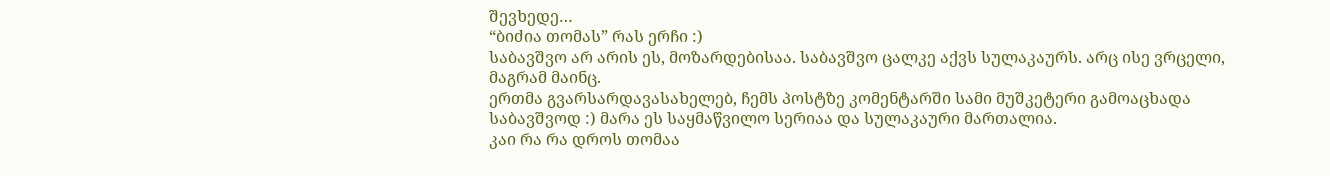შევხედე…
“ბიძია თომას” რას ერჩი :)
საბავშვო არ არის ეს, მოზარდებისაა. საბავშვო ცალკე აქვს სულაკაურს. არც ისე ვრცელი, მაგრამ მაინც.
ერთმა გვარსარდავასახელებ, ჩემს პოსტზე კომენტარში სამი მუშკეტერი გამოაცხადა საბავშვოდ :) მარა ეს საყმაწვილო სერიაა და სულაკაური მართალია.
კაი რა რა დროს თომაა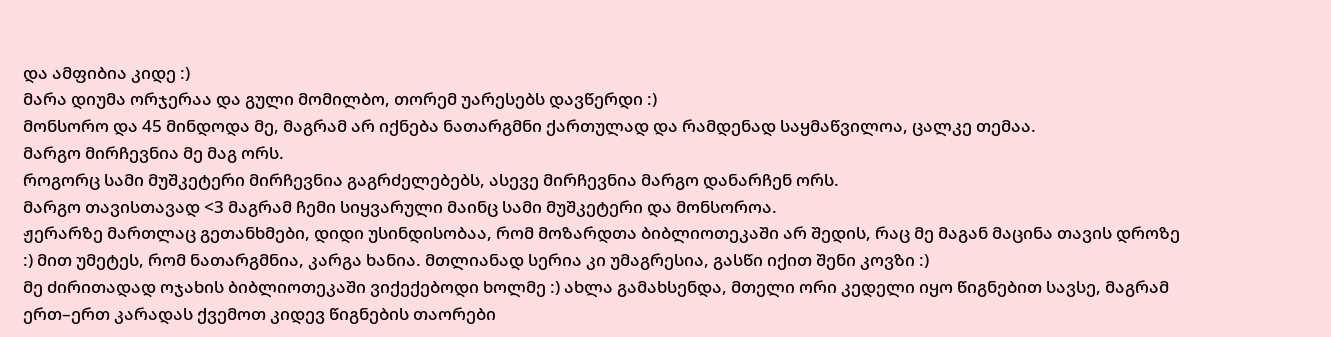და ამფიბია კიდე :)
მარა დიუმა ორჯერაა და გული მომილბო, თორემ უარესებს დავწერდი :)
მონსორო და 45 მინდოდა მე, მაგრამ არ იქნება ნათარგმნი ქართულად და რამდენად საყმაწვილოა, ცალკე თემაა.
მარგო მირჩევნია მე მაგ ორს.
როგორც სამი მუშკეტერი მირჩევნია გაგრძელებებს, ასევე მირჩევნია მარგო დანარჩენ ორს.
მარგო თავისთავად <3 მაგრამ ჩემი სიყვარული მაინც სამი მუშკეტერი და მონსოროა.
ჟერარზე მართლაც გეთანხმები, დიდი უსინდისობაა, რომ მოზარდთა ბიბლიოთეკაში არ შედის, რაც მე მაგან მაცინა თავის დროზე :) მით უმეტეს, რომ ნათარგმნია, კარგა ხანია. მთლიანად სერია კი უმაგრესია, გასწი იქით შენი კოვზი :)
მე ძირითადად ოჯახის ბიბლიოთეკაში ვიქექებოდი ხოლმე :) ახლა გამახსენდა, მთელი ორი კედელი იყო წიგნებით სავსე, მაგრამ ერთ–ერთ კარადას ქვემოთ კიდევ წიგნების თაორები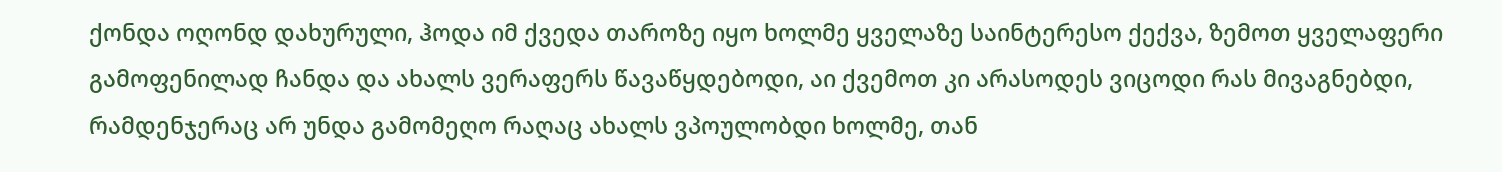ქონდა ოღონდ დახურული, ჰოდა იმ ქვედა თაროზე იყო ხოლმე ყველაზე საინტერესო ქექვა, ზემოთ ყველაფერი გამოფენილად ჩანდა და ახალს ვერაფერს წავაწყდებოდი, აი ქვემოთ კი არასოდეს ვიცოდი რას მივაგნებდი, რამდენჯერაც არ უნდა გამომეღო რაღაც ახალს ვპოულობდი ხოლმე, თან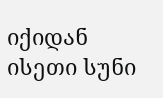იქიდან ისეთი სუნი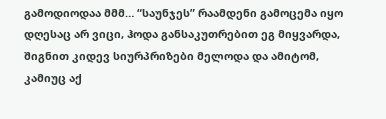გამოდიოდაა მმმ… “საუნჯეს” რაამდენი გამოცემა იყო დღესაც არ ვიცი, ჰოდა განსაკუთრებით ეგ მიყვარდა, შიგნით კიდევ სიურპრიზები მელოდა და ამიტომ, კამიუც აქ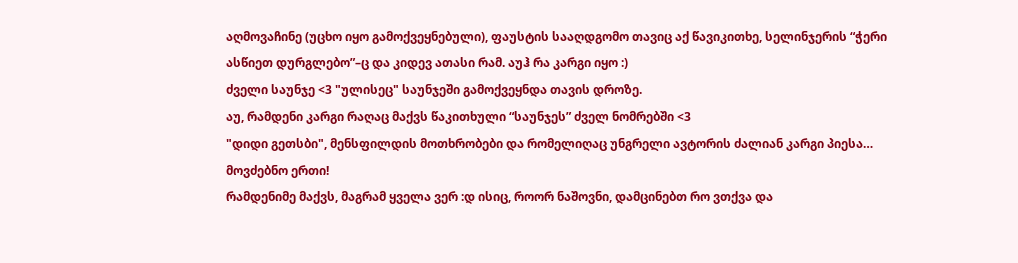აღმოვაჩინე (უცხო იყო გამოქვეყნებული), ფაუსტის სააღდგომო თავიც აქ წავიკითხე, სელინჯერის “ჭერი ასწიეთ დურგლებო”–ც და კიდევ ათასი რამ. აუჰ რა კარგი იყო :)
ძველი საუნჯე <3 "ულისეც" საუნჯეში გამოქვეყნდა თავის დროზე.
აუ, რამდენი კარგი რაღაც მაქვს წაკითხული “საუნჯეს” ძველ ნომრებში <3
"დიდი გეთსბი", მენსფილდის მოთხრობები და რომელიღაც უნგრელი ავტორის ძალიან კარგი პიესა…
მოვძებნო ერთი!
რამდენიმე მაქვს, მაგრამ ყველა ვერ :დ ისიც, როორ ნაშოვნი, დამცინებთ რო ვთქვა და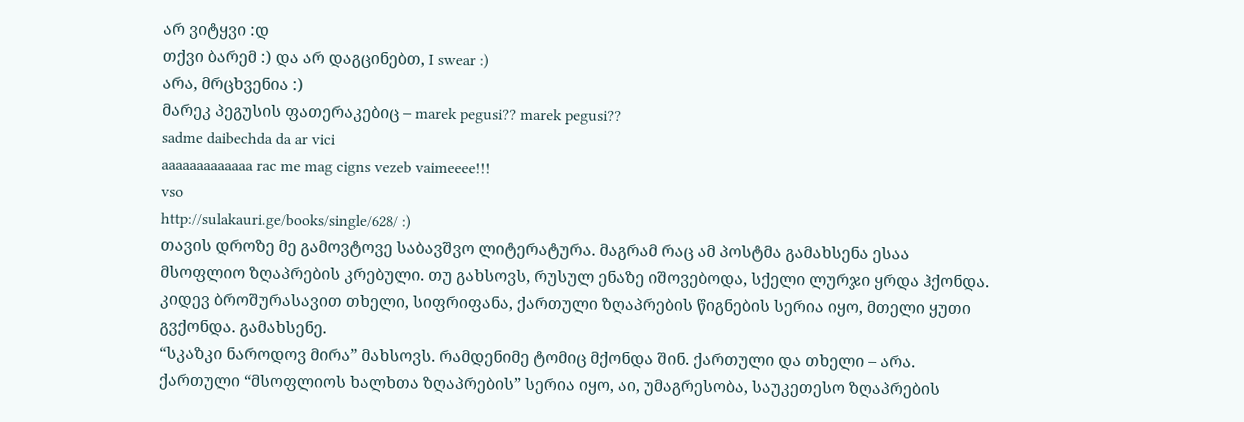არ ვიტყვი :დ
თქვი ბარემ :) და არ დაგცინებთ, I swear :)
არა, მრცხვენია :)
მარეკ პეგუსის ფათერაკებიც – marek pegusi?? marek pegusi??
sadme daibechda da ar vici
aaaaaaaaaaaaa rac me mag cigns vezeb vaimeeee!!!
vso
http://sulakauri.ge/books/single/628/ :)
თავის დროზე მე გამოვტოვე საბავშვო ლიტერატურა. მაგრამ რაც ამ პოსტმა გამახსენა ესაა მსოფლიო ზღაპრების კრებული. თუ გახსოვს, რუსულ ენაზე იშოვებოდა, სქელი ლურჯი ყრდა ჰქონდა. კიდევ ბროშურასავით თხელი, სიფრიფანა, ქართული ზღაპრების წიგნების სერია იყო, მთელი ყუთი გვქონდა. გამახსენე.
“სკაზკი ნაროდოვ მირა” მახსოვს. რამდენიმე ტომიც მქონდა შინ. ქართული და თხელი – არა. ქართული “მსოფლიოს ხალხთა ზღაპრების” სერია იყო, აი, უმაგრესობა, საუკეთესო ზღაპრების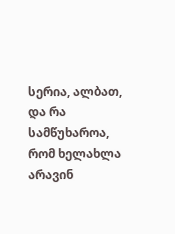სერია, ალბათ, და რა სამწუხაროა, რომ ხელახლა არავინ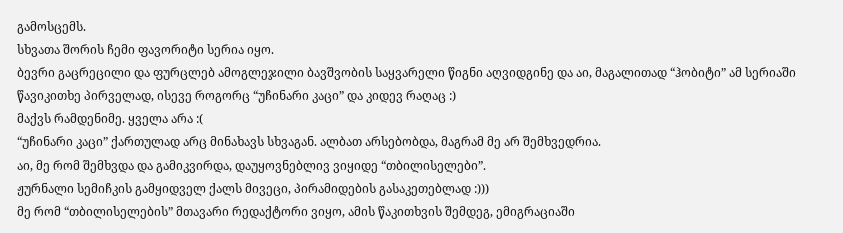გამოსცემს.
სხვათა შორის ჩემი ფავორიტი სერია იყო.
ბევრი გაცრეცილი და ფურცლებ ამოგლეჯილი ბავშვობის საყვარელი წიგნი აღვიდგინე და აი, მაგალითად “ჰობიტი” ამ სერიაში წავიკითხე პირველად, ისევე როგორც “უჩინარი კაცი” და კიდევ რაღაც :)
მაქვს რამდენიმე. ყველა არა :(
“უჩინარი კაცი” ქართულად არც მინახავს სხვაგან. ალბათ არსებობდა, მაგრამ მე არ შემხვედრია.
აი, მე რომ შემხვდა და გამიკვირდა, დაუყოვნებლივ ვიყიდე “თბილისელები”.
ჟურნალი სემიჩკის გამყიდველ ქალს მივეცი, პირამიდების გასაკეთებლად :)))
მე რომ “თბილისელების” მთავარი რედაქტორი ვიყო, ამის წაკითხვის შემდეგ, ემიგრაციაში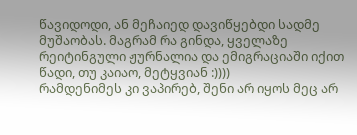წავიდოდი, ან მეჩაიედ დავიწყებდი სადმე მუშაობას. მაგრამ რა გინდა, ყველაზე რეიტინგული ჟურნალია და ემიგრაციაში იქით წადი, თუ კაიაო, მეტყვიან :))))
რამდენიმეს კი ვაპირებ, შენი არ იყოს მეც არ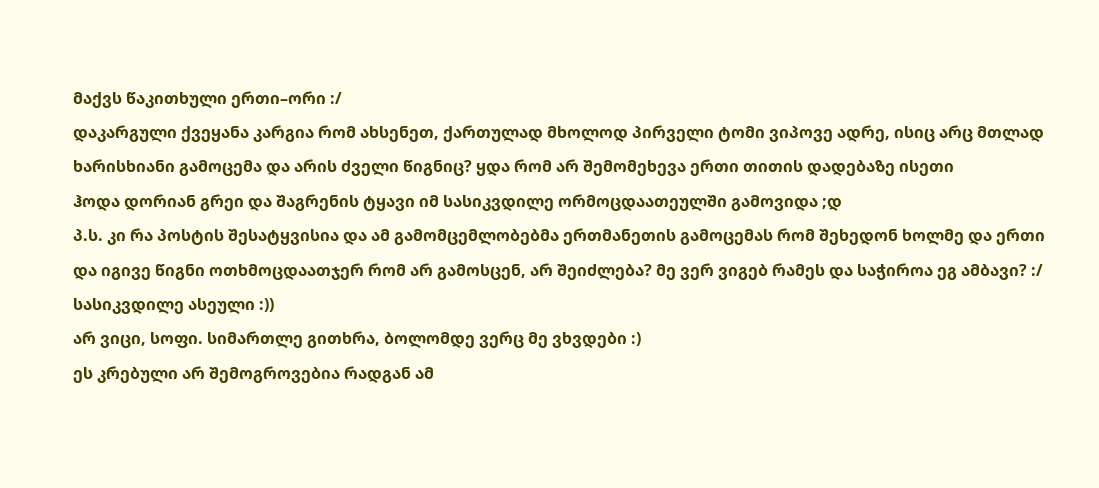მაქვს წაკითხული ერთი–ორი :/
დაკარგული ქვეყანა კარგია რომ ახსენეთ, ქართულად მხოლოდ პირველი ტომი ვიპოვე ადრე, ისიც არც მთლად ხარისხიანი გამოცემა და არის ძველი წიგნიც? ყდა რომ არ შემომეხევა ერთი თითის დადებაზე ისეთი
ჰოდა დორიან გრეი და შაგრენის ტყავი იმ სასიკვდილე ორმოცდაათეულში გამოვიდა ;დ
პ.ს. კი რა პოსტის შესატყვისია და ამ გამომცემლობებმა ერთმანეთის გამოცემას რომ შეხედონ ხოლმე და ერთი და იგივე წიგნი ოთხმოცდაათჯერ რომ არ გამოსცენ, არ შეიძლება? მე ვერ ვიგებ რამეს და საჭიროა ეგ ამბავი? :/
სასიკვდილე ასეული :))
არ ვიცი, სოფი. სიმართლე გითხრა, ბოლომდე ვერც მე ვხვდები :)
ეს კრებული არ შემოგროვებია რადგან ამ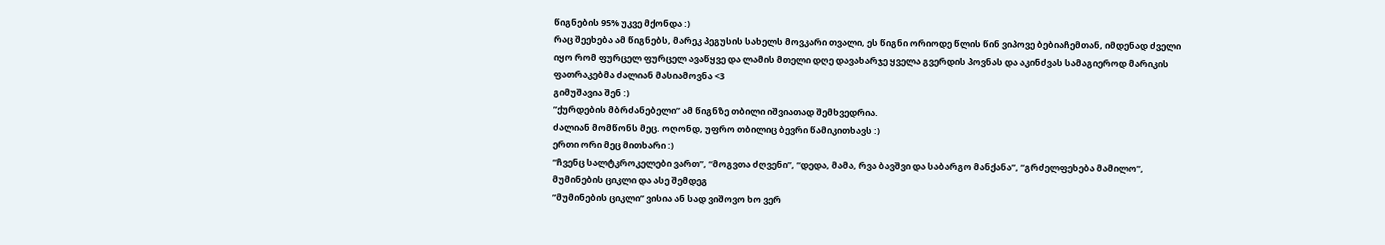წიგნების 95% უკვე მქონდა :)
რაც შეეხება ამ წიგნებს, მარეკ პეგუსის სახელს მოვკარი თვალი, ეს წიგნი ორიოდე წლის წინ ვიპოვე ბებიაჩემთან, იმდენად ძველი იყო რომ ფურცელ ფურცელ ავაწყვე და ლამის მთელი დღე დავახარჯე ყველა გვერდის პოვნას და აკინძვას სამაგიეროდ მარიკის ფათრაკებმა ძალიან მასიამოვნა <3
გიმუშავია შენ :)
”ქურდების მბრძანებელი” ამ წიგნზე თბილი იშვიათად შემხვედრია.
ძალიან მომწონს მეც. ოღონდ, უფრო თბილიც ბევრი წამიკითხავს :)
ერთი ორი მეც მითხარი :)
“ჩვენც სალტკროკელები ვართ”, “მოგვთა ძღვენი”, “დედა, მამა, რვა ბავშვი და საბარგო მანქანა”, “გრძელფეხება მამილო”, მუმინების ციკლი და ასე შემდეგ
”მუმინების ციკლი” ვისია ან სად ვიშოვო ხო ვერ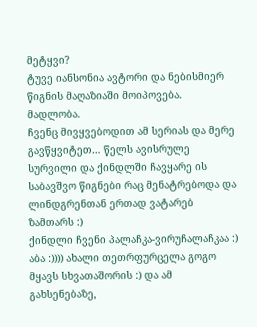მეტყვი?
ტუვე იანსონია ავტორი და ნებისმიერ წიგნის მაღაზიაში მოიპოვება.
მადლობა.
ჩვენც მივყვებოდით ამ სერიას და მერე გავწყვიტეთ… წელს ავისრულე სურვილი და ქინდლში ჩავყარე ის საბავშვო წიგნები რაც მენატრებოდა და ლინდგრენთან ერთად ვატარებ ზამთარს :)
ქინდლი ჩვენი პალაჩკა-ვირუჩალაჩკაა :)
აბა :)))) ახალი თეთრფურცელა გოგო მყავს სხვათაშორის :) და ამ გახსენებაზე,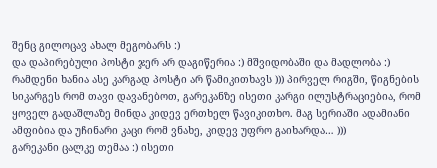შენც გილოცავ ახალ მეგობარს :)
და დაპირებული პოსტი ჯერ არ დაგიწერია :) მშვიდობაში და მადლობა :)
რამდენი ხანია ასე კარგად პოსტი არ წამიკითხავს ))) პირველ რიგში, წიგნების სიკარგეს რომ თავი დავანებოთ, გარეკანზე ისეთი კარგი ილუსტრაციებია, რომ ყოველ გადაშლაზე მინდა კიდევ ერთხელ წავიკითხო. მაგ სერიაში ადამიანი ამფიბია და უჩინარი კაცი რომ ვნახე, კიდევ უფრო გაიხარდა… )))
გარეკანი ცალკე თემაა :) ისეთი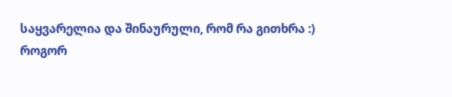საყვარელია და შინაურული, რომ რა გითხრა :)
როგორ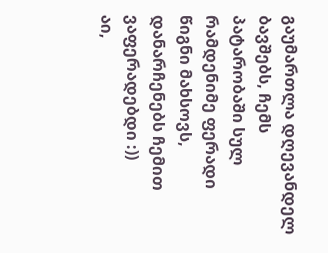გაუმართლა დღევანდელ ბავშებს, ჩემს პატარობაში სულ რამდენიმე ფერადი წიგნი მახსოვს, დანარჩენებს ჩემით ვაფერადებდი :))
აი,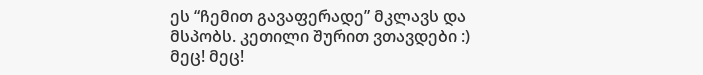ეს “ჩემით გავაფერადე” მკლავს და მსპობს. კეთილი შურით ვთავდები :)
მეც! მეც!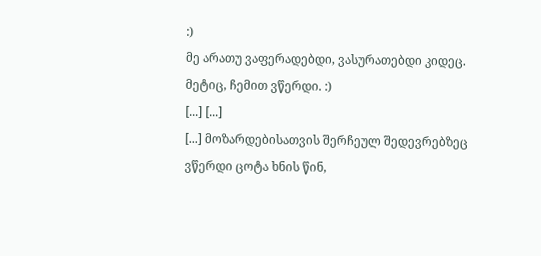:)
მე არათუ ვაფერადებდი, ვასურათებდი კიდეც.
მეტიც, ჩემით ვწერდი. :)
[...] [...]
[...] მოზარდებისათვის შერჩეულ შედევრებზეც ვწერდი ცოტა ხნის წინ,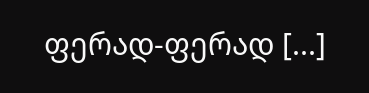ფერად-ფერად [...]